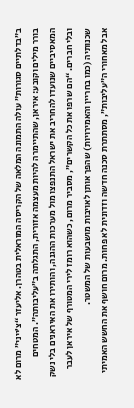ב”בדלתיים סגורות” עולה התמונה המלאה של הקריסה המוראלית בטהרן. אליעזר “צ’ייני” מרום לא בורר מילים וקובע: איראן, שהתיימרה להיות מעצמה אזורית, התגלתה ב”עליבותה”. המטחים המאסיביים שנועדו להחריב את ישראל התנפצו מול מערכות ההגנה, והותירו את האיראנים בלי נשק ובלי חברים. “הם שרפו את כל הקשרים”, מסביר מרום, כשהוא רומז לירי המטורף של איראן לעבר שכנותיה (כמו בחריין והאמירויות) שהפך אותן לאויבות מושבעות של המשטר.
אבל מאחורי ה”עליבות”, מסתתרת סכנה חדשה וזדונית לא פחות. מרום חושף את החשש האמיתי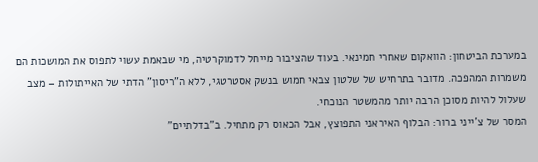במערכת הביטחון: הוואקום שאחרי חמינאי. בעוד שהציבור מייחל לדמוקרטיה, מי שבאמת עשוי לתפוס את המושכות הם משמרות המהפכה. מדובר בתרחיש של שלטון צבאי חמוש בנשק אסטרטגי, ללא ה”ריסון” הדתי של האייתולות – מצב שעלול להיות מסוכן הרבה יותר מהמשטר הנוכחי.
המסר של צ’ייני ברור: הבלוף האיראני התפוצץ, אבל הכאוס רק מתחיל. ב”בדלתיים”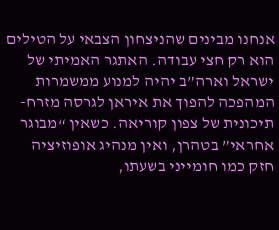אנחנו מבינים שהניצחון הצבאי על הטילים הוא רק חצי עבודה. האתגר האמיתי של ישראל וארה”ב יהיה למנוע ממשמרות המהפכה להפוך את איראן לגרסה מזרח-תיכונית של צפון קוריאה. כשאין “מבוגר אחראי” בטהרן, ואין מנהיג אופוזיציה חזק כמו חומייני בשעתו,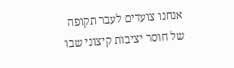אנחנו צועדים לעבר תקופה של חוסר יציבות קיצוני שבו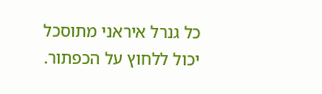כל גנרל איראני מתוסכל יכול ללחוץ על הכפתור.